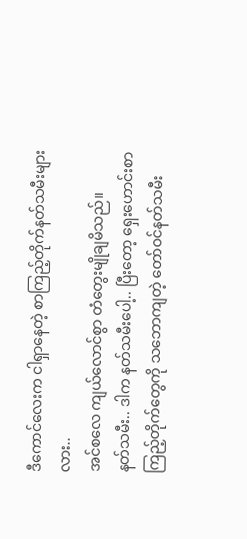ဒီကောင်လေးက ငါရှာနေတဲ့ စာကြည့်တိုက်နတ်သမီးများလား..
အင်စလေ ကျယ်လောင်စွာ တံတွေးမျိုချမိသည်။
နတ်သမီး.. ဒါက နတ်သမီးပေါ့.. ပြီးတော့ ရှေးဟောင်းစာကြည့်တိုက်တွေကို သဘောကျတဲ့ တော်ဝင်နတ်သမီး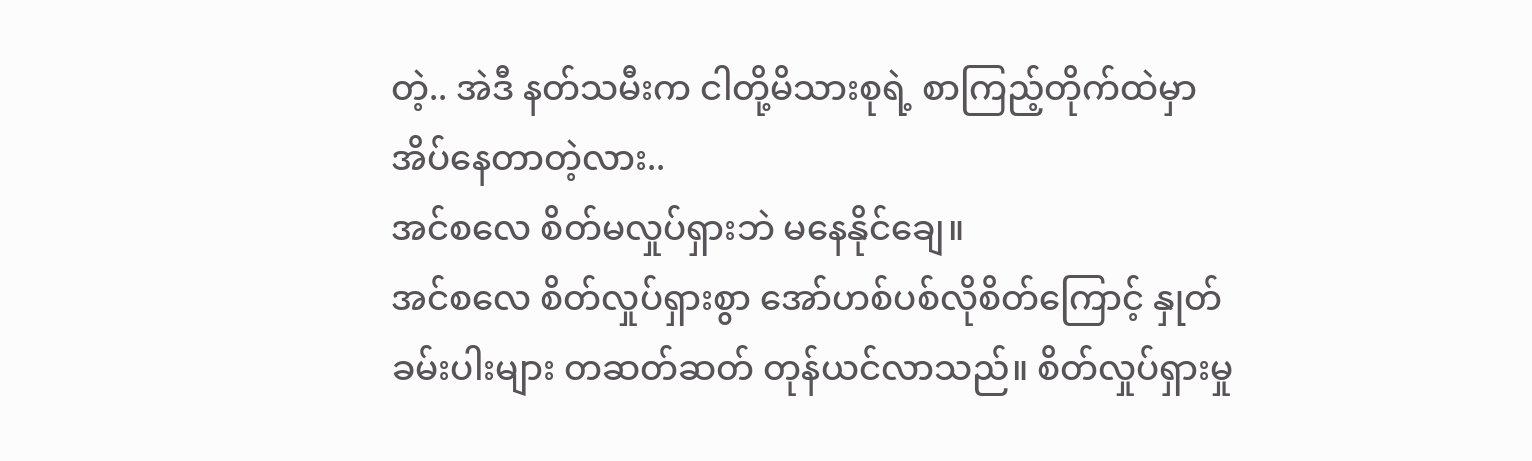တဲ့.. အဲဒီ နတ်သမီးက ငါတို့မိသားစုရဲ့ စာကြည့်တိုက်ထဲမှာ အိပ်နေတာတဲ့လား..
အင်စလေ စိတ်မလှုပ်ရှားဘဲ မနေနိုင်ချေ။
အင်စလေ စိတ်လှုပ်ရှားစွာ အော်ဟစ်ပစ်လိုစိတ်ကြောင့် နှုတ်ခမ်းပါးများ တဆတ်ဆတ် တုန်ယင်လာသည်။ စိတ်လှုပ်ရှားမှု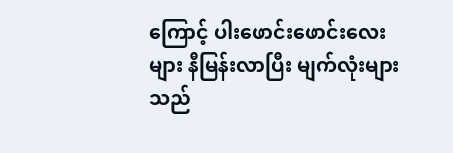ကြောင့် ပါးဖောင်းဖောင်းလေးများ နီမြန်းလာပြီး မျက်လုံးများသည်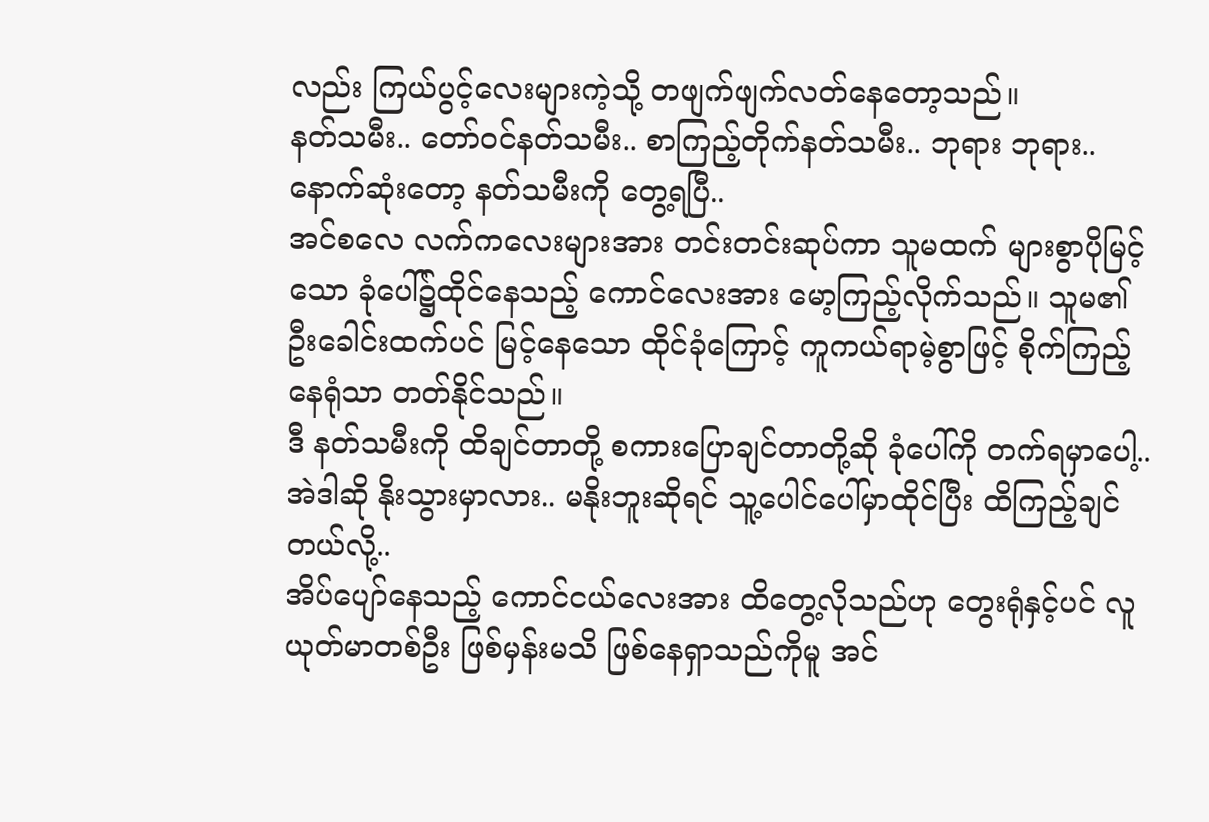လည်း ကြယ်ပွင့်လေးများကဲ့သို့ တဖျက်ဖျက်လတ်နေတော့သည်။
နတ်သမီး.. တော်ဝင်နတ်သမီး.. စာကြည့်တိုက်နတ်သမီး.. ဘုရား ဘုရား.. နောက်ဆုံးတော့ နတ်သမီးကို တွေ့ရပြီ..
အင်စလေ လက်ကလေးများအား တင်းတင်းဆုပ်ကာ သူမထက် များစွာပိုမြင့်သော ခုံပေါ်၌ထိုင်နေသည့် ကောင်လေးအား မော့ကြည့်လိုက်သည်။ သူမ၏ ဦးခေါင်းထက်ပင် မြင့်နေသော ထိုင်ခုံကြောင့် ကူကယ်ရာမဲ့စွာဖြင့် စိုက်ကြည့်နေရုံသာ တတ်နိုင်သည်။
ဒီ နတ်သမီးကို ထိချင်တာတို့ စကားပြောချင်တာတို့ဆို ခုံပေါ်ကို တက်ရမှာပေါ့.. အဲဒါဆို နိုးသွားမှာလား.. မနိုးဘူးဆိုရင် သူ့ပေါင်ပေါ်မှာထိုင်ပြီး ထိကြည့်ချင်တယ်လို့..
အိပ်ပျော်နေသည့် ကောင်ငယ်လေးအား ထိတွေ့လိုသည်ဟု တွေးရုံနှင့်ပင် လူယုတ်မာတစ်ဦး ဖြစ်မှန်းမသိ ဖြစ်နေရှာသည်ကိုမူ အင်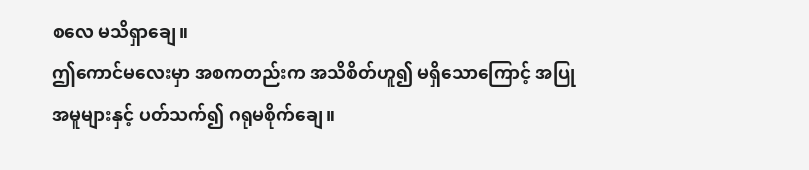စလေ မသိရှာချေ။
ဤကောင်မလေးမှာ အစကတည်းက အသိစိတ်ဟူ၍ မရှိသောကြောင့် အပြုအမူများနှင့် ပတ်သက်၍ ဂရုမစိုက်ချေ။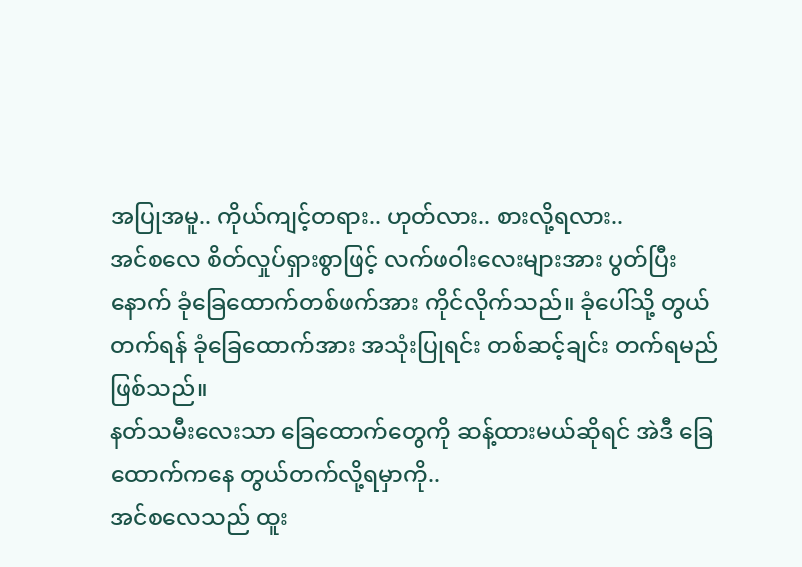အပြုအမူ.. ကိုယ်ကျင့်တရား.. ဟုတ်လား.. စားလို့ရလား..
အင်စလေ စိတ်လှုပ်ရှားစွာဖြင့် လက်ဖဝါးလေးများအား ပွတ်ပြီးနောက် ခုံခြေထောက်တစ်ဖက်အား ကိုင်လိုက်သည်။ ခုံပေါ်သို့ တွယ်တက်ရန် ခုံခြေထောက်အား အသုံးပြုရင်း တစ်ဆင့်ချင်း တက်ရမည်ဖြစ်သည်။
နတ်သမီးလေးသာ ခြေထောက်တွေကို ဆန့်ထားမယ်ဆိုရင် အဲဒီ ခြေထောက်ကနေ တွယ်တက်လို့ရမှာကို..
အင်စလေသည် ထူး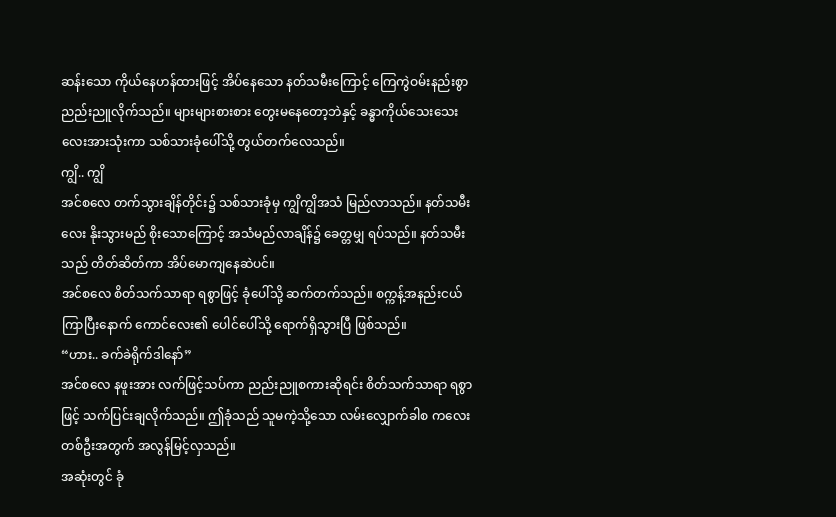ဆန်းသော ကိုယ်နေဟန်ထားဖြင့် အိပ်နေသော နတ်သမီးကြောင့် ကြေကွဲဝမ်းနည်းစွာ ညည်းညူလိုက်သည်။ များများစားစား တွေးမနေတော့ဘဲနှင့် ခန္ဓာကိုယ်သေးသေးလေးအားသုံးကာ သစ်သားခုံပေါ်သို့ တွယ်တက်လေသည်။
ကျွိ.. ကျွိ
အင်စလေ တက်သွားချိန်တိုင်း၌ သစ်သားခုံမှ ကျွိကျွိအသံ မြည်လာသည်။ နတ်သမီးလေး နိုးသွားမည် စိုးသောကြောင့် အသံမည်လာချိန်၌ ခေတ္တမျှ ရပ်သည်။ နတ်သမီးသည် တိတ်ဆိတ်ကာ အိပ်မောကျနေဆဲပင်။
အင်စလေ စိတ်သက်သာရာ ရစွာဖြင့် ခုံပေါ်သို့ ဆက်တက်သည်။ စက္ကန့်အနည်းငယ် ကြာပြီးနောက် ကောင်လေး၏ ပေါင်ပေါ်သို့ ရောက်ရှိသွားပြီ ဖြစ်သည်။
“ဟား.. ခက်ခဲရိုက်ဒါနော်”
အင်စလေ နဖူးအား လက်ဖြင့်သပ်ကာ ညည်းညူစကားဆိုရင်း စိတ်သက်သာရာ ရစွာဖြင့် သက်ပြင်းချလိုက်သည်။ ဤခုံသည် သူမကဲ့သို့သော လမ်းလျှောက်ခါစ ကလေးတစ်ဦးအတွက် အလွန်မြင့်လှသည်။
အဆုံးတွင် ခုံ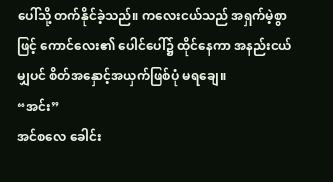ပေါ်သို့ တက်နိုင်ခဲ့သည်။ ကလေးငယ်သည် အရှက်မဲ့စွာဖြင့် ကောင်လေး၏ ပေါင်ပေါ်၌ ထိုင်နေကာ အနည်းငယ်မျှပင် စိတ်အနှောင့်အယှက်ဖြစ်ပုံ မရချေ။
“အင်း”
အင်စလေ ခေါင်း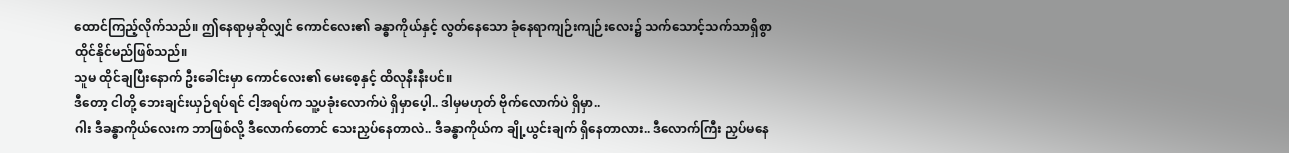ထောင်ကြည့်လိုက်သည်။ ဤနေရာမှဆိုလျှင် ကောင်လေး၏ ခန္ဓာကိုယ်နှင့် လွတ်နေသော ခုံနေရာကျဉ်းကျဉ်းလေး၌ သက်သောင့်သက်သာရှိစွာ ထိုင်နိုင်မည်ဖြစ်သည်။
သူမ ထိုင်ချပြီးနောက် ဦးခေါင်းမှာ ကောင်လေး၏ မေးစေ့နှင့် ထိလုနီးနီးပင်။
ဒီတော့ ငါတို့ ဘေးချင်းယှဉ်ရပ်ရင် ငါ့အရပ်က သူ့ပခုံးလောက်ပဲ ရှိမှာပေ့ါ.. ဒါမှမဟုတ် ဗိုက်လောက်ပဲ ရှိမှာ..
ဂါး ဒီခန္ဓာကိုယ်လေးက ဘာဖြစ်လို့ ဒီလောက်တောင် သေးညှပ်နေတာလဲ.. ဒီခန္ဓာကိုယ်က ချို့ယွင်းချက် ရှိနေတာလား.. ဒီလောက်ကြီး ညှပ်မနေ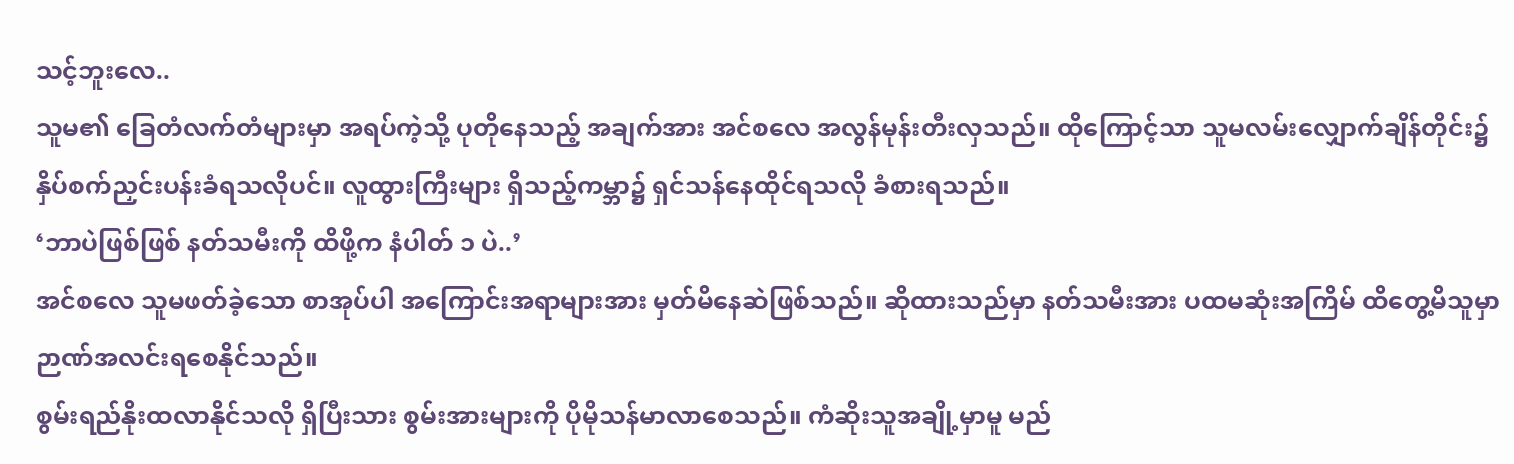သင့်ဘူးလေ..
သူမ၏ ခြေတံလက်တံများမှာ အရပ်ကဲ့သို့ ပုတိုနေသည့် အချက်အား အင်စလေ အလွန်မုန်းတီးလှသည်။ ထိုကြောင့်သာ သူမလမ်းလျှောက်ချိန်တိုင်း၌ နှိပ်စက်ညှင်းပန်းခံရသလိုပင်။ လူထွားကြီးများ ရှိသည့်ကမ္ဘာ၌ ရှင်သန်နေထိုင်ရသလို ခံစားရသည်။
‘ဘာပဲဖြစ်ဖြစ် နတ်သမီးကို ထိဖို့က နံပါတ် ၁ ပဲ..’
အင်စလေ သူမဖတ်ခဲ့သော စာအုပ်ပါ အကြောင်းအရာများအား မှတ်မိနေဆဲဖြစ်သည်။ ဆိုထားသည်မှာ နတ်သမီးအား ပထမဆုံးအကြိမ် ထိတွေ့မိသူမှာ ဉာဏ်အလင်းရစေနိုင်သည်။
စွမ်းရည်နိုးထလာနိုင်သလို ရှိပြီးသား စွမ်းအားများကို ပိုမိုသန်မာလာစေသည်။ ကံဆိုးသူအချို့မှာမူ မည်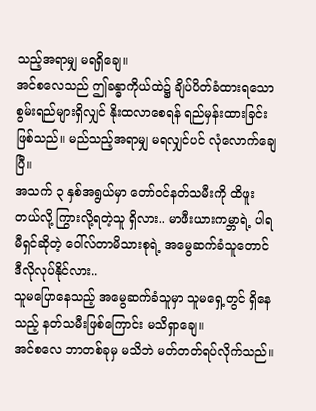သည့်အရာမျှ မရရှိချေ။
အင်စလေသည် ဤခန္ဓာကိုယ်ထဲ၌ ချိပ်ပိတ်ခံထားရသော စွမ်းရည်များရှိလျှင် နိုးထလာစေရန် ရည်မှန်းထားခြင်းဖြစ်သည်။ မည်သည့်အရာမျှ မရလျှင်ပင် လုံလောက်ချေပြီ။
အသက် ၃ နှစ်အရွယ်မှာ တော်ဝင်နတ်သမီးကို ထိဖူးတယ်လို့ ကြွားလို့ရတဲ့သူ ရှိလား.. မာဖီးယားကမ္ဘာရဲ့ ပါရမီရှင်ဆိုတဲ့ ဝေါ်လ်တာမိသားစုရဲ့ အမွေဆက်ခံသူတောင် ဒီလိုလုပ်နိုင်လား..
သူမပြောနေသည့် အမွေဆက်ခံသူမှာ သူမရှေ့တွင် ရှိနေသည့် နတ်သမီးဖြစ်ကြောင်း မသိရှာချေ။
အင်စလေ ဘာတစ်ခုမှ မသိဘဲ မတ်တတ်ရပ်လိုက်သည်။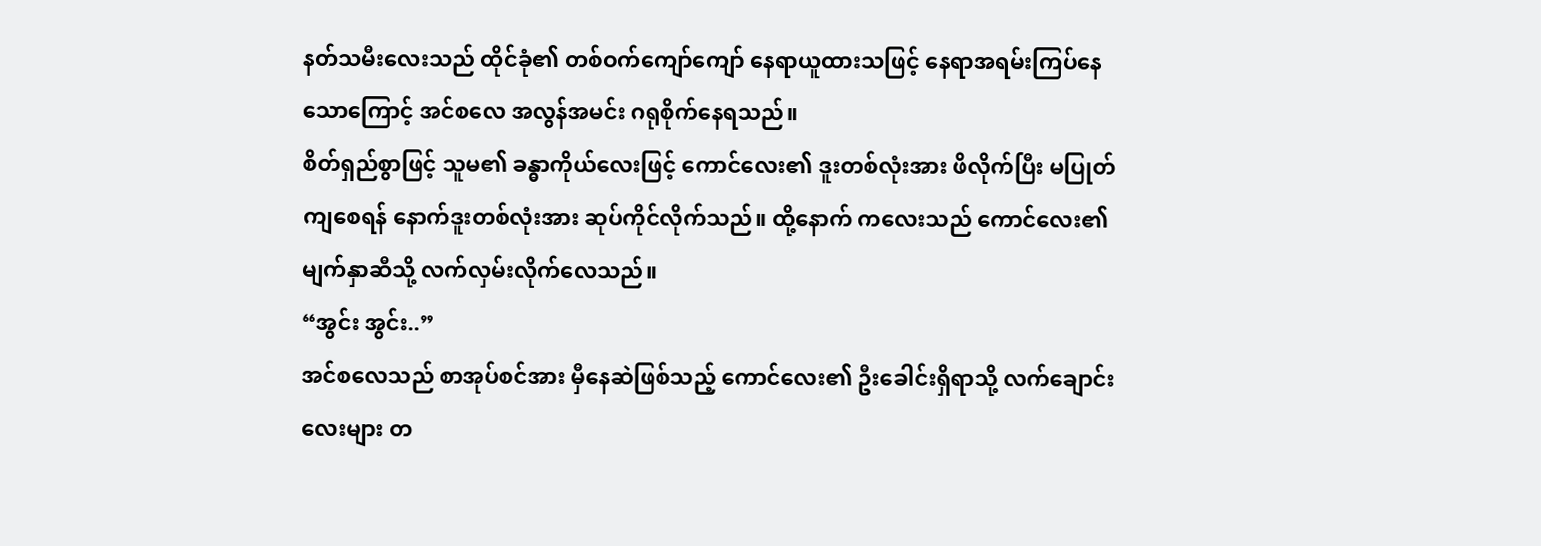နတ်သမီးလေးသည် ထိုင်ခုံ၏ တစ်ဝက်ကျော်ကျော် နေရာယူထားသဖြင့် နေရာအရမ်းကြပ်နေသောကြောင့် အင်စလေ အလွန်အမင်း ဂရုစိုက်နေရသည်။
စိတ်ရှည်စွာဖြင့် သူမ၏ ခန္ဓာကိုယ်လေးဖြင့် ကောင်လေး၏ ဒူးတစ်လုံးအား ဖိလိုက်ပြီး မပြုတ်ကျစေရန် နောက်ဒူးတစ်လုံးအား ဆုပ်ကိုင်လိုက်သည်။ ထို့နောက် ကလေးသည် ကောင်လေး၏ မျက်နှာဆီသို့ လက်လှမ်းလိုက်လေသည်။
“အွင်း အွင်း..”
အင်စလေသည် စာအုပ်စင်အား မှီနေဆဲဖြစ်သည့် ကောင်လေး၏ ဦးခေါင်းရှိရာသို့ လက်ချောင်းလေးများ တ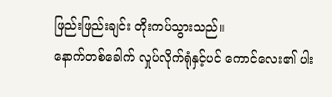ဖြည်းဖြည်းချင်း တိုးကပ်သွားသည်။
နောက်တစ်ခေါက် လှုပ်လိုက်ရုံနှင့်ပင် ကောင်လေး၏ ပါး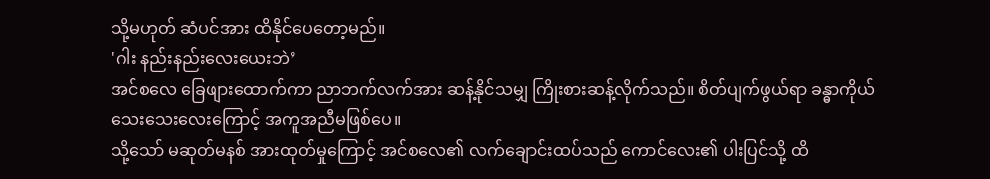သို့မဟုတ် ဆံပင်အား ထိနိုင်ပေတော့မည်။
'ဂါး နည်းနည်းလေးယေးဘဲ’
အင်စလေ ခြေဖျားထောက်ကာ ညာဘက်လက်အား ဆန့်နိုင်သမျှ ကြိုးစားဆန့်လိုက်သည်။ စိတ်ပျက်ဖွယ်ရာ ခန္ဓာကိုယ်သေးသေးလေးကြောင့် အကူအညီမဖြစ်ပေ။
သို့သော် မဆုတ်မနစ် အားထုတ်မှုကြောင့် အင်စလေ၏ လက်ချောင်းထပ်သည် ကောင်လေး၏ ပါးပြင်သို့ ထိ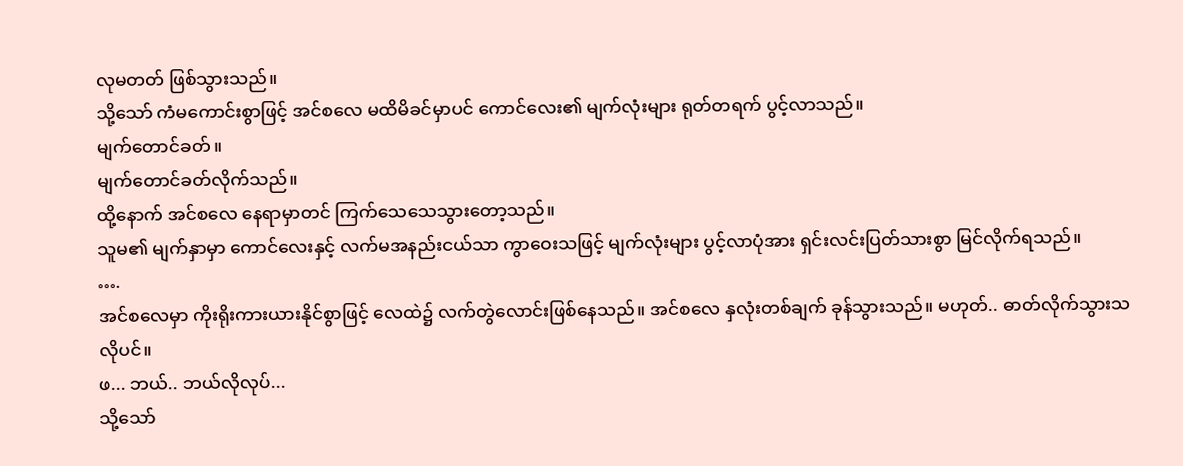လုမတတ် ဖြစ်သွားသည်။
သို့သော် ကံမကောင်းစွာဖြင့် အင်စလေ မထိမိခင်မှာပင် ကောင်လေး၏ မျက်လုံးများ ရုတ်တရက် ပွင့်လာသည်။
မျက်တောင်ခတ်။
မျက်တောင်ခတ်လိုက်သည်။
ထို့နောက် အင်စလေ နေရာမှာတင် ကြက်သေသေသွားတော့သည်။
သူမ၏ မျက်နှာမှာ ကောင်လေးနှင့် လက်မအနည်းငယ်သာ ကွာဝေးသဖြင့် မျက်လုံးများ ပွင့်လာပုံအား ရှင်းလင်းပြတ်သားစွာ မြင်လိုက်ရသည်။
….
အင်စလေမှာ ကိုးရိုးကားယားနိုင်စွာဖြင့် လေထဲ၌ လက်တွဲလောင်းဖြစ်နေသည်။ အင်စလေ နှလုံးတစ်ချက် ခုန်သွားသည်။ မဟုတ်.. ဓာတ်လိုက်သွားသလိုပင်။
ဖ... ဘယ်.. ဘယ်လိုလုပ်...
သို့သော်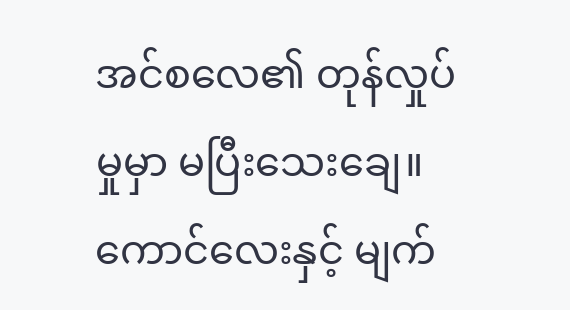အင်စလေ၏ တုန်လှုပ်မှုမှာ မပြီးသေးချေ။ ကောင်လေးနှင့် မျက်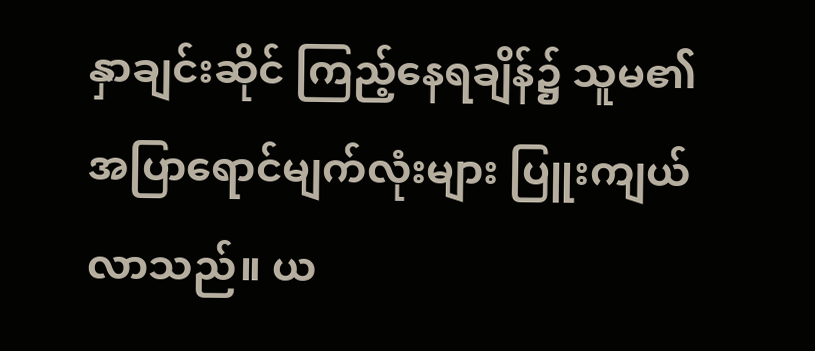နှာချင်းဆိုင် ကြည့်နေရချိန်၌ သူမ၏ အပြာရောင်မျက်လုံးများ ပြူးကျယ်လာသည်။ ယ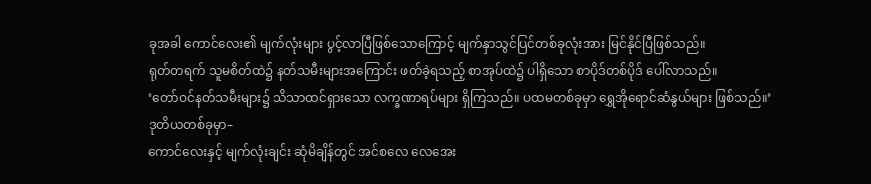ခုအခါ ကောင်လေး၏ မျက်လုံးများ ပွင့်လာပြီဖြစ်သောကြောင့် မျက်နှာသွင်ပြင်တစ်ခုလုံးအား မြင်နိုင်ပြီဖြစ်သည်။
ရုတ်တရက် သူမစိတ်ထဲ၌ နတ်သမီးများအကြောင်း ဖတ်ခဲ့ရသည့် စာအုပ်ထဲ၌ ပါရှိသော စာပိုဒ်တစ်ပိုဒ် ပေါ်လာသည်။
‘တော်ဝင်နတ်သမီးများ၌ သိသာထင်ရှားသော လက္ခဏာရပ်များ ရှိကြသည်။ ပထမတစ်ခုမှာ ရွှေအိုရောင်ဆံနွယ်များ ဖြစ်သည်။’
ဒုတိယတစ်ခုမှာ–
ကောင်လေးနှင့် မျက်လုံးချင်း ဆုံမိချိန်တွင် အင်စလေ လေအေး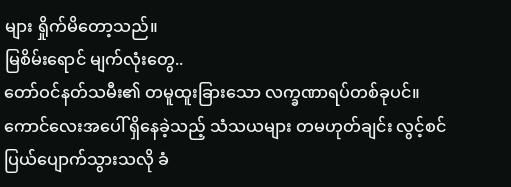များ ရှိုက်မိတော့သည်။
မြစိမ်းရောင် မျက်လုံးတွေ..
တော်ဝင်နတ်သမီး၏ တမူထူးခြားသော လက္ခဏာရပ်တစ်ခုပင်။
ကောင်လေးအပေါ် ရှိနေခဲ့သည့် သံသယများ တမဟုတ်ချင်း လွင့်စင်ပြယ်ပျောက်သွားသလို ခံ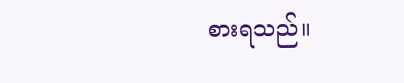စားရသည်။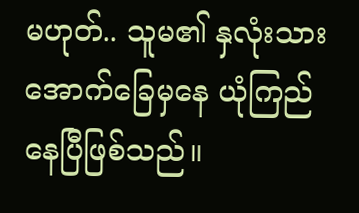မဟုတ်.. သူမ၏ နှလုံးသားအောက်ခြေမှနေ ယုံကြည်နေပြီဖြစ်သည်။